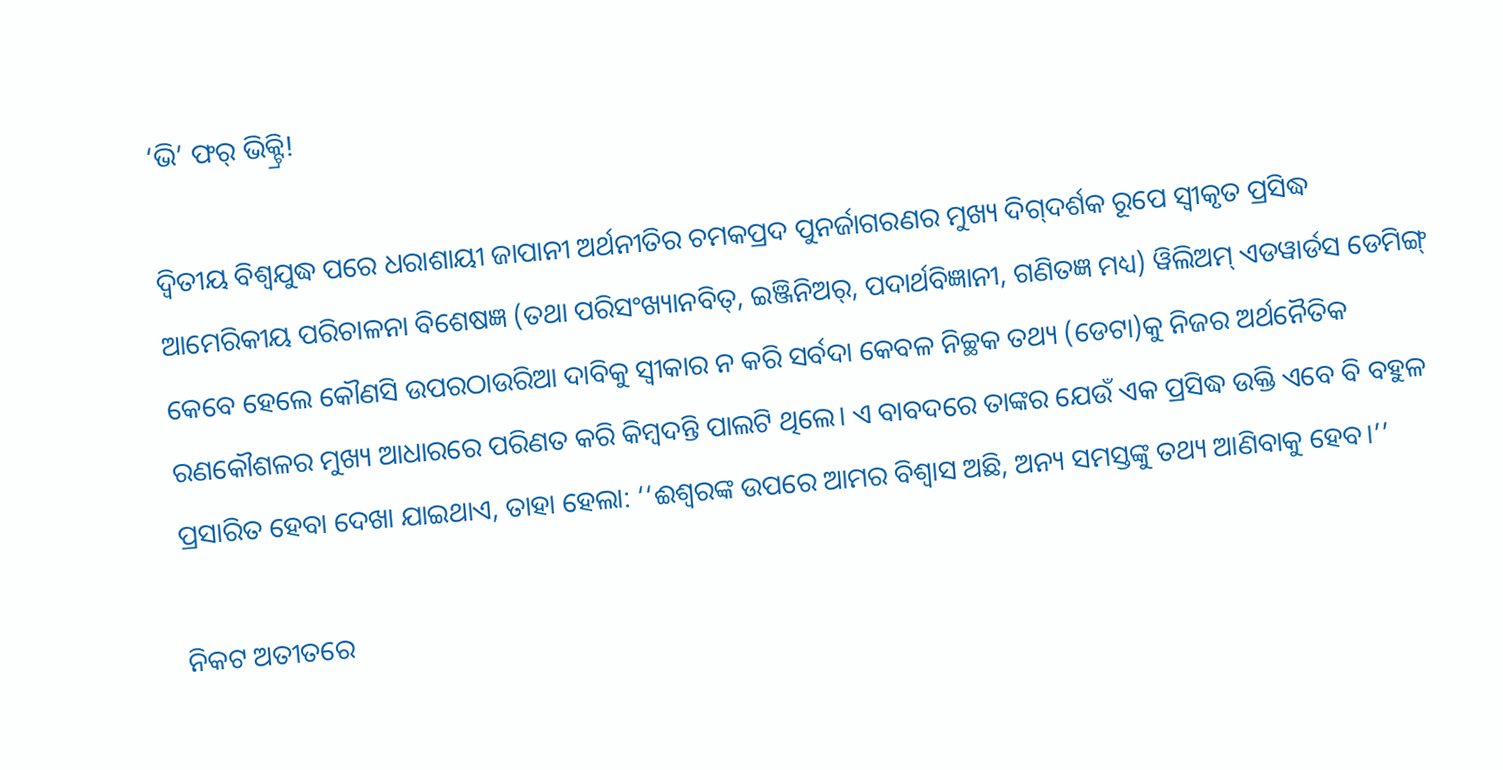‘ଭି’ ଫର୍ ଭିକ୍ଟ୍ରି!

ଦ୍ବିତୀୟ ବିଶ୍ବଯୁଦ୍ଧ ପରେ ଧରାଶାୟୀ ଜାପାନୀ ଅର୍ଥନୀତିର ଚମକପ୍ରଦ ପୁନର୍ଜାଗରଣର ମୁଖ୍ୟ ଦିଗ୍‌ଦର୍ଶକ ରୂପେ ସ୍ବୀକୃତ ପ୍ରସିଦ୍ଧ ଆମେରିକୀୟ ପରିଚାଳନା ବିଶେଷଜ୍ଞ (ତଥା ପରିସଂଖ୍ୟାନବିତ୍, ଇଞ୍ଜିନିଅର୍, ପଦାର୍ଥବିଜ୍ଞାନୀ, ଗଣିତଜ୍ଞ ମଧ୍ୟ) ୱିଲିଅମ୍ ଏଡୱାର୍ଡସ ଡେମିଙ୍ଗ୍ କେବେ ହେଲେ କୌଣସି ଉପରଠାଉରିଆ ଦାବିକୁ ସ୍ବୀକାର ନ କରି ସର୍ବଦା କେବଳ ନିଚ୍ଛକ ତଥ୍ୟ (ଡେଟା)କୁ ନିଜର ଅର୍ଥନୈତିକ ରଣକୌଶଳର ମୁଖ୍ୟ ଆଧାରରେ ପରିଣତ କରି କିମ୍ବଦନ୍ତି ପାଲଟି ଥିଲେ। ଏ ବାବଦରେ ତାଙ୍କର ଯେଉଁ ଏକ ପ୍ରସିଦ୍ଧ ଉକ୍ତି ଏବେ ବି ବହୁଳ ପ୍ରସାରିତ ହେବା ଦେଖା ଯାଇଥାଏ, ତାହା ହେଲା: ‘‘ଈଶ୍ବରଙ୍କ ଉପରେ ଆମର ବିଶ୍ବାସ ଅଛି, ଅନ୍ୟ ସମସ୍ତଙ୍କୁ ତଥ୍ୟ ଆଣିବାକୁ ହେବ।’’

ନିକଟ ଅତୀତରେ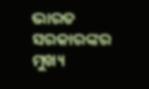ଭାରତ ସରକାରଙ୍କର ମୁଖ୍ୟ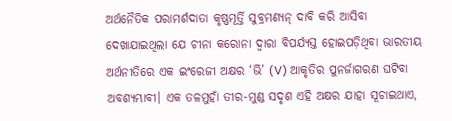ଅର୍ଥନୈତିକ ପରାମର୍ଶଦାତା କୃଷ୍ଣମୂର୍ତ୍ତି ସୁବ୍ରମଣ୍ୟନ୍ ଦାବି କରି ଆସିବା ଦେଖାଯାଇଥିଲା ଯେ ଚୀନା କରୋନା ଦ୍ବାରା ବିପର୍ଯ୍ୟସ୍ତ ହୋଇପଡ଼ିଥିବା ଭାରତୀୟ ଅର୍ଥନୀତିରେ ଏକ ଇଂରେଜୀ ଅକ୍ଷର ‘ଭି’ (V) ଆକୃତିର ପୁନର୍ଜାଗରଣ ଘଟିବା ଅବଶ୍ୟମ୍ଭାବୀ। ଏକ ତଳମୁହାଁ ତୀର-ମୁଣ୍ଡ ସଦୃଶ ଏହି ଅକ୍ଷର ଯାହା ସୂଚାଇଥାଏ,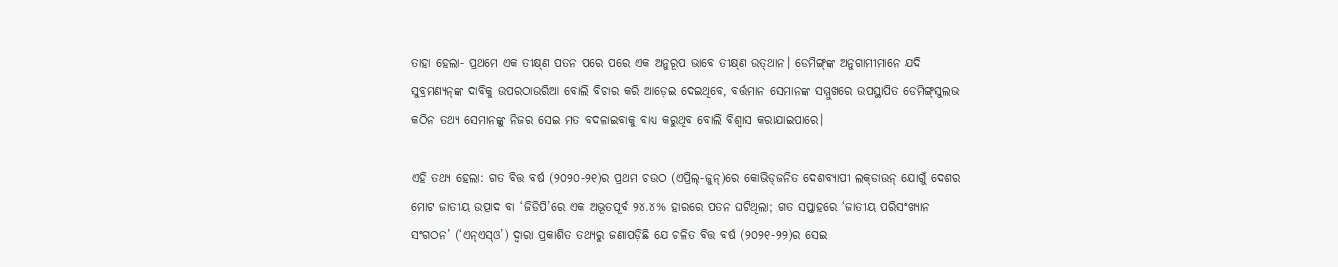ତାହା ହେଲା- ପ୍ରଥମେ ଏକ ତୀକ୍ଷ୍‌ଣ ପତନ ପରେ ପରେ ଏକ ଅନୁରୂପ ଭାବେ ତୀକ୍ଷ୍‌ଣ ଉତ୍‌ଥାନ। ଡେମିଙ୍ଗ୍‌ଙ୍କ ଅନୁଗାମୀମାନେ ଯଦି ସୁବ୍ରମଣ୍ୟନ୍‌ଙ୍କ ଦାବିକୁ ଉପରଠାଉରିଆ ବୋଲି ବିଚାର କରି ଆଡ଼େଇ ଦେଇଥିବେ, ବର୍ତ୍ତମାନ ସେମାନଙ୍କ ସମ୍ମୁଖରେ ଉପସ୍ଥାପିତ ଡେମିଙ୍ଗ୍‌ସୁଲଭ କଠିନ ତଥ୍ୟ ସେମାନଙ୍କୁ ନିଜର ସେଇ ମତ ବଦଳାଇବାକୁ ବାଧ୍ୟ କରୁଥିବ ବୋଲି ବିଶ୍ବାସ କରାଯାଇପାରେ।

ଏହି ତଥ୍ୟ ହେଲା: ଗତ ବିତ୍ତ ବର୍ଷ (୨୦୨୦-୨୧)ର ପ୍ରଥମ ଚଉଠ (ଏପ୍ରିଲ୍-ଜୁନ୍)ରେ କୋଭିଡ୍‌ଜନିତ ଦେଶବ୍ୟାପୀ ଲକ୍‌ଡାଉନ୍ ଯୋଗୁଁ ଦେଶର ମୋଟ ଜାତୀୟ ଉତ୍ପାଦ ବା ‘ଜିଡିପି’ରେ ଏକ ଅଭୂତପୂର୍ବ ୨୪.୪% ହାରରେ ପତନ ଘଟିଥିଲା; ଗତ ସପ୍ତାହରେ ‘ଜାତୀୟ ପରିସଂଖ୍ୟାନ ସଂଗଠନ’ (‘ଏନ୍‌ଏସ୍‌ଓ’) ଦ୍ବାରା ପ୍ରକାଶିତ ତଥ୍ୟରୁ ଜଣାପଡ଼ିଛି ଯେ ଚଳିତ ବିତ୍ତ ବର୍ଷ (୨୦୨୧-୨୨)ର ସେଇ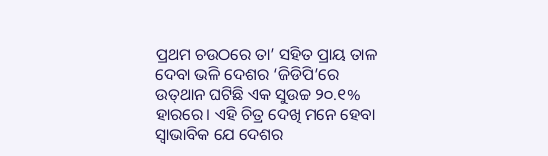ପ୍ରଥମ ଚଉଠରେ ତା’ ସହିତ ପ୍ରାୟ ତାଳ ଦେବା ଭଳି ଦେଶର ‘ଜିଡିପି’ରେ ଉତ୍‌ଥାନ ଘଟିଛି ଏକ ସୁଉଚ୍ଚ ୨୦.୧% ହାରରେ। ଏହି ଚିତ୍ର ଦେଖି ମନେ ହେ‌ବା ସ୍ବାଭାବିକ ଯେ ଦେଶର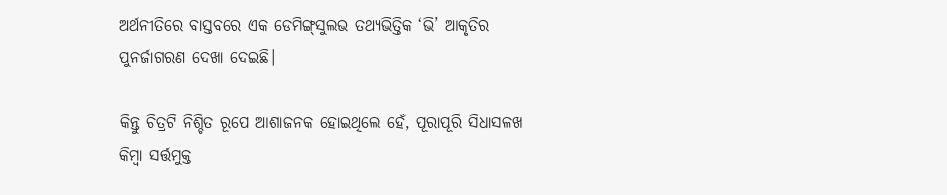ଅର୍ଥନୀତିରେ ବାସ୍ତବରେ ଏକ ଡେମିଙ୍ଗ୍‌ସୁଲଭ ତଥ୍ୟଭିତ୍ତିକ ‘ଭି’ ଆକୃତିର ପୁନର୍ଜାଗରଣ ଦେଖା ଦେଇଛି।

କିନ୍ତୁ ଚିତ୍ରଟି ନିଶ୍ଚିତ ରୂପେ ଆଶାଜନକ ହୋଇଥିଲେ ହେଁ, ପୂରାପୂରି ସିଧାସଳଖ କିମ୍ବା ସର୍ତ୍ତମୁକ୍ତ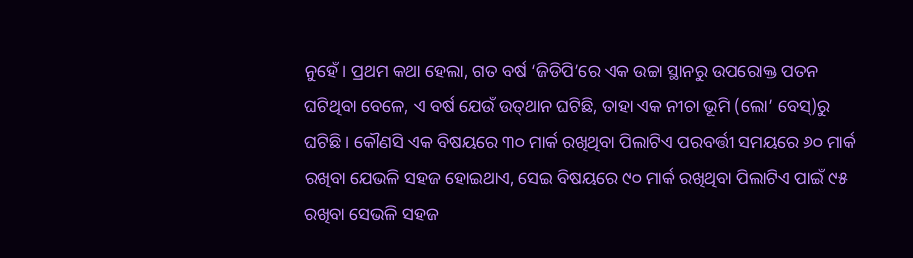ନୁହେଁ। ପ୍ରଥମ କଥା ହେଲା, ଗତ ବର୍ଷ ‘ଜିଡିପି’ରେ ଏକ ଉଚ୍ଚା ସ୍ଥାନରୁ ଉପରୋକ୍ତ ପତନ ଘଟିଥିବା ବେଳେ, ଏ ବର୍ଷ ଯେଉଁ ଉତ୍‌ଥାନ ଘଟିଛି, ତାହା ଏକ ନୀଚା ଭୂମି (ଲୋ’ ବେସ୍)ରୁ ଘଟିଛି। କୌଣସି ଏକ ବିଷୟରେ ୩୦ ମାର୍କ ରଖିଥିବା ପିଲାଟିଏ ପରବର୍ତ୍ତୀ ସମୟରେ ୬୦ ମାର୍କ ରଖିବା ଯେଭଳି ସହଜ ହୋଇଥାଏ, ସେଇ ବିଷୟରେ ୯୦ ମାର୍କ ରଖିଥିବା ପିଲାଟିଏ ପାଇଁ ୯୫ ରଖିବା ସେଭଳି ସହଜ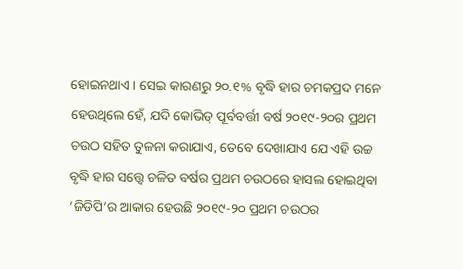ହୋଇନଥାଏ। ସେଇ କାରଣରୁ ୨୦.୧% ବୃଦ୍ଧି ହାର ଚମକପ୍ରଦ ମନେ ହେଉଥିଲେ ହେଁ, ଯଦି କୋଭିଡ୍ ପୂର୍ବବର୍ତ୍ତୀ ବର୍ଷ ୨୦୧୯-୨୦ର ପ୍ରଥମ ଚଉଠ ସହିତ ତୁଳନା କରାଯାଏ, ତେବେ ଦେଖାଯାଏ ଯେ ଏହି ଉଚ୍ଚ ବୃଦ୍ଧି ହାର ସତ୍ତ୍ବେ ଚଳିତ ବର୍ଷର ପ୍ରଥମ ଚଉଠରେ ହାସଲ ହୋଇଥିବା ‘ଜିଡିପି’ର ଆକାର ହେଉଛି ୨୦୧୯-୨୦ ପ୍ରଥମ ଚଉଠର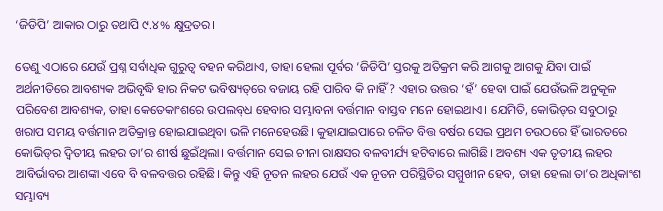‘ଜିଡିପି’ ଆକାର ଠାରୁ ତଥାପି ୯.୪% କ୍ଷୁଦ୍ରତର।

ତେଣୁ ଏଠାରେ ଯେଉଁ ପ୍ରଶ୍ନ ସର୍ବାଧିକ ଗୁରୁତ୍ବ ବହନ କରିଥାଏ, ତାହା ହେଲା ପୂର୍ବର ‘ଜିଡିପି’ ସ୍ତରକୁ ଅତିକ୍ରମ କରି ଆଗକୁ ଆଗକୁ ଯିବା ପାଇଁ ଅର୍ଥନୀତିରେ ଆବଶ୍ୟକ ଅଭିବୃଦ୍ଧି ହାର ନିକଟ ଭବିଷ୍ୟତ୍‌ରେ ବଜାୟ ରହି ପାରିବ କି ନାହିଁ? ଏହାର ଉତ୍ତର ‘ହଁ’ ହେବା ପାଇଁ ଯେଉଁଭଳି ଅନୁକୂଳ ପରିବେଶ ଆବଶ୍ୟକ, ତାହା କେତେକାଂଶରେ ଉପଲବ୍‌ଧ ହେବାର ସମ୍ଭାବନା ବର୍ତ୍ତମାନ ବାସ୍ତବ ମନେ ହୋଇଥାଏ। ଯେମିତି, କୋଭିଡ୍‌ର ସବୁଠାରୁ ଖରାପ ସମୟ ବର୍ତ୍ତମାନ ଅତିକ୍ରାନ୍ତ ହୋଇଯାଇଥିବା ଭଳି ମନେହେଉଛି। କୁହାଯାଇପାରେ ଚଳିତ ବିତ୍ତ ବର୍ଷର ସେଇ ପ୍ରଥମ ଚଉଠରେ ହିଁ ଭାରତରେ କୋଭିଡ୍‌ର ଦ୍ବିତୀୟ ଲହର ତା’ର ଶୀର୍ଷ ଛୁଇଁଥିଲା। ବର୍ତ୍ତମାନ ସେଇ ଚୀନା ରାକ୍ଷସର ବଳବୀର୍ଯ୍ୟ ହଟିବାରେ ଲାଗିଛି। ଅବଶ୍ୟ ଏକ ତୃତୀୟ ଲହର ଆବିର୍ଭାବର ଆଶଙ୍କା ଏବେ ବି ବଳବତ୍ତର ରହିଛି। କିନ୍ତୁ ଏହି ନୂତନ ଲହର ଯେଉଁ ଏକ ନୂତନ ପରିସ୍ଥିତିର ସମ୍ମୁଖୀନ ହେବ, ତାହା ହେଲା ତା’ର ଅଧିକାଂଶ ସମ୍ଭାବ୍ୟ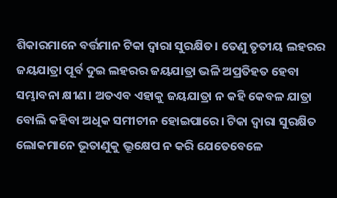ଶିକାରମାନେ ବର୍ତ୍ତମାନ ଟିକା ଦ୍ବାରା ସୁରକ୍ଷିତ। ତେଣୁ ତୃତୀୟ ଲହରର ଜୟଯାତ୍ରା ପୂର୍ବ ଦୁଇ ଲହରର ଜୟଯାତ୍ରା ଭଳି ଅପ୍ରତିହତ ହେବା ସମ୍ଭାବନା କ୍ଷୀଣ। ଅତଏବ ଏହାକୁ ଜୟଯାତ୍ରା ନ କହି କେବଳ ଯାତ୍ରା ବୋଲି କହିବା ଅଧିକ ସମୀଚୀନ ହୋଇପାରେ। ଟିକା ଦ୍ବାରା ସୁରକ୍ଷିତ ଲୋକମାନେ ଭୂତାଣୁକୁ ଭ୍ରୂକ୍ଷେପ ନ କରି ଯେତେବେଳେ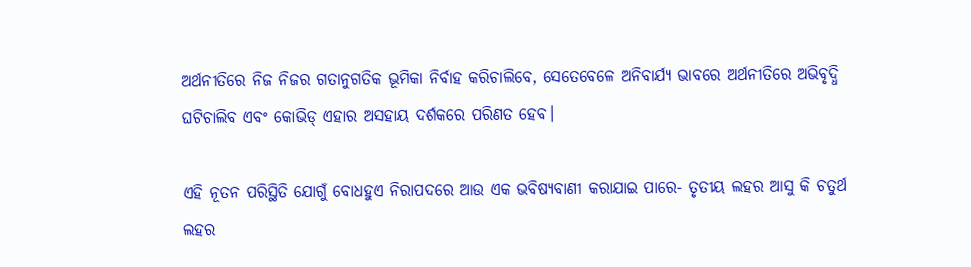ଅର୍ଥନୀତିରେ ନିଜ ନିଜର ଗତାନୁଗତିକ ଭୂମିକା ନିର୍ବାହ କରିଚାଲିବେ, ସେତେବେଳେ ଅନିବାର୍ଯ୍ୟ ଭାବରେ ଅର୍ଥନୀତିରେ ଅଭିବୃଦ୍ଧି ଘଟିଚାଲିବ ଏବଂ କୋଭିଡ୍ ଏହାର ଅସହାୟ ଦର୍ଶକରେ ପରିଣତ ହେବ।

ଏହି ନୂତନ ପରିସ୍ଥିତି ଯୋଗୁଁ ବୋଧହୁଏ ନିରାପଦରେ ଆଉ ଏକ ଭବିଷ୍ୟବାଣୀ କରାଯାଇ ପାରେ- ତୃତୀୟ ଲହର ଆସୁ କି ଚତୁର୍ଥ ଲହର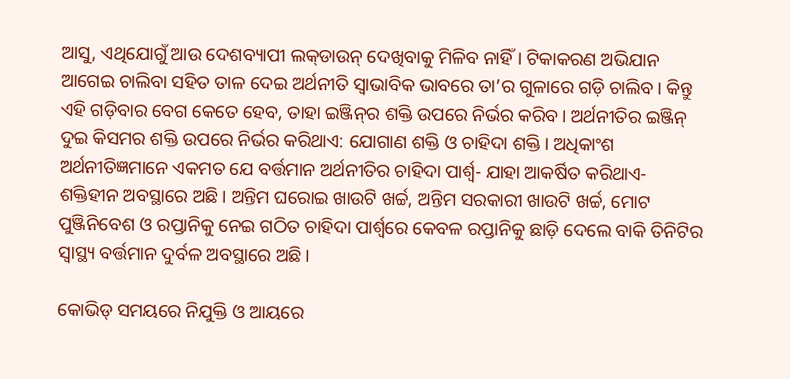ଆସୁ, ଏଥିଯୋଗୁଁ ଆଉ ଦେଶବ୍ୟାପୀ ଲକ୍‌ଡାଉନ୍ ଦେଖିବାକୁ ମିଳିବ ନାହିଁ। ଟିକାକରଣ ଅଭିଯାନ ଆଗେଇ ଚାଲିବା ସହିତ ତାଳ ଦେଇ ଅର୍ଥନୀତି ସ୍ବାଭାବିକ ଭାବରେ ତା’ର ଗୁଳାରେ ଗଡ଼ି ଚାଲିବ। କିନ୍ତୁ ଏହି ଗଡ଼ିବାର ବେଗ କେତେ ହେବ, ତାହା ଇଞ୍ଜିନ୍‌ର ଶକ୍ତି ଉପରେ ନିର୍ଭର କରିବ। ଅର୍ଥନୀତିର ଇଞ୍ଜିନ୍ ଦୁଇ କିସମର ଶକ୍ତି ଉପରେ ନିର୍ଭର କରିଥାଏ: ଯୋଗାଣ ଶକ୍ତି ଓ ଚାହିଦା ଶକ୍ତି। ଅଧିକାଂଶ ଅର୍ଥନୀତିଜ୍ଞମାନେ ଏକମତ ଯେ ବର୍ତ୍ତମାନ ଅର୍ଥନୀତିର ଚାହିଦା ପାର୍ଶ୍ବ- ଯାହା ଆକର୍ଷିତ କରିଥାଏ- ଶକ୍ତିହୀନ ଅବସ୍ଥାରେ ଅଛି। ଅନ୍ତିମ ଘରୋଇ ଖାଉଟି ଖର୍ଚ୍ଚ, ଅନ୍ତିମ ସରକାରୀ ଖାଉଟି ଖର୍ଚ୍ଚ, ମୋଟ ପୁଞ୍ଜିନିବେଶ ଓ ରପ୍ତାନିକୁ ନେଇ ଗଠିତ ଚାହିଦା ପାର୍ଶ୍ବରେ କେବଳ ରପ୍ତାନିକୁ ଛାଡ଼ି ଦେଲେ ବାକି ତିନିଟିର ସ୍ବାସ୍ଥ୍ୟ ବର୍ତ୍ତମାନ ଦୁର୍ବଳ ଅବସ୍ଥାରେ ଅଛି।

କୋଭିଡ୍ ସମୟରେ ନିଯୁକ୍ତି ଓ ଆୟରେ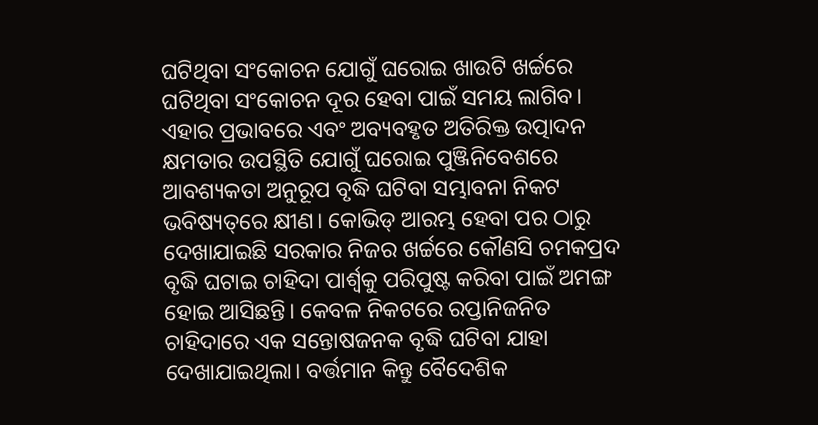ଘଟିଥିବା ସଂକୋଚନ ଯୋଗୁଁ ଘରୋଇ ଖାଉଟି ଖର୍ଚ୍ଚରେ ଘଟିଥିବା ସଂକୋଚନ ଦୂର ହେବା ପାଇଁ ସମୟ ଲାଗିବ। ଏହାର ପ୍ରଭାବରେ ଏବଂ ଅବ୍ୟବହୃତ ଅତିରିକ୍ତ ଉତ୍ପାଦନ କ୍ଷମତାର ଉପସ୍ଥିତି ଯୋଗୁଁ ଘରୋଇ ପୁଞ୍ଜିନିବେଶରେ ଆବଶ୍ୟକତା ଅନୁରୂପ ବୃଦ୍ଧି ଘଟିବା ସମ୍ଭାବନା ନିକଟ ଭବିଷ୍ୟତ୍‌ରେ କ୍ଷୀଣ। କୋଭିଡ୍ ଆରମ୍ଭ ହେବା ପର ଠାରୁ ଦେଖାଯାଇଛି ସରକାର ନିଜର ଖର୍ଚ୍ଚରେ କୌଣସି ଚମକପ୍ରଦ ବୃଦ୍ଧି ଘଟାଇ ଚାହିଦା ପାର୍ଶ୍ବକୁ ପରିପୁଷ୍ଟ କରିବା ପାଇଁ ଅମଙ୍ଗ ହୋଇ ଆସିଛନ୍ତି। କେବଳ ନିକଟରେ ରପ୍ତାନିଜନିତ ଚାହିଦାରେ ଏକ ସନ୍ତୋଷଜନକ ବୃଦ୍ଧି ଘଟିବା ଯାହା ଦେଖାଯାଇଥିଲା। ବର୍ତ୍ତମାନ କିନ୍ତୁ ବୈଦେଶିକ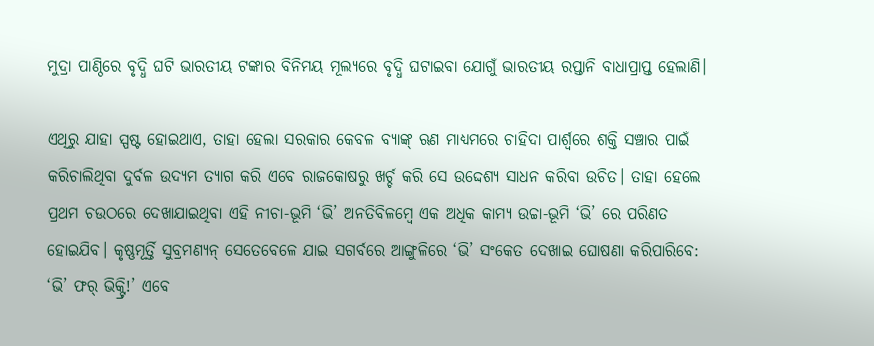ମୁଦ୍ରା ପାଣ୍ଠିରେ ବୃଦ୍ଧି ଘଟି ଭାରତୀୟ ଟଙ୍କାର ବିନିମୟ ମୂଲ୍ୟରେ ବୃଦ୍ଧି ଘଟାଇବା ଯୋଗୁଁ ଭାରତୀୟ ରପ୍ତାନି ବାଧାପ୍ରାପ୍ତ ହେଲାଣି।

ଏଥିରୁ ଯାହା ସ୍ପଷ୍ଟ ହୋଇଥାଏ, ତାହା ହେଲା ସରକାର କେବଳ ବ୍ୟାଙ୍କ୍ ଋଣ ମାଧ୍ୟମରେ ଚାହିଦା ପାର୍ଶ୍ବରେ ଶକ୍ତି ସଞ୍ଚାର ପାଇଁ କରିଚାଲିଥିବା ଦୁର୍ବଳ ଉଦ୍ୟମ ତ୍ୟାଗ କରି ଏବେ ରାଜକେ‌ାଷରୁ ଖର୍ଚ୍ଚ କରି ସେ ଉଦ୍ଦେଶ୍ୟ ସାଧନ କରିବା ଉଚିତ। ତାହା ହେଲେ ପ୍ରଥମ ଚଉଠରେ ଦେଖାଯାଇଥିବା ଏହି ନୀଚା-ଭୂମି ‘ଭି’ ଅନତିବିଳମ୍ବେ ଏକ ଅଧିକ କାମ୍ୟ ଉଚ୍ଚା-ଭୂମି ‘ଭି’ ରେ ପରିଣତ ହୋଇଯିବ। କୃଷ୍ଣମୂର୍ତ୍ତି ସୁବ୍ରମଣ୍ୟନ୍ ସେତେବେଳେ ଯାଇ ସଗର୍ବରେ ଆଙ୍ଗୁଳିରେ ‘ଭି’ ସଂକେତ ଦେଖାଇ ଘୋଷଣା କରିପାରିବେ: ‘ଭି’ ଫର୍ ଭିକ୍ଟ୍ରି!’ ଏବେ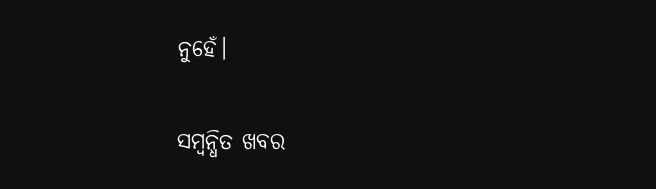ନୁହେଁ।

ସମ୍ବନ୍ଧିତ ଖବର